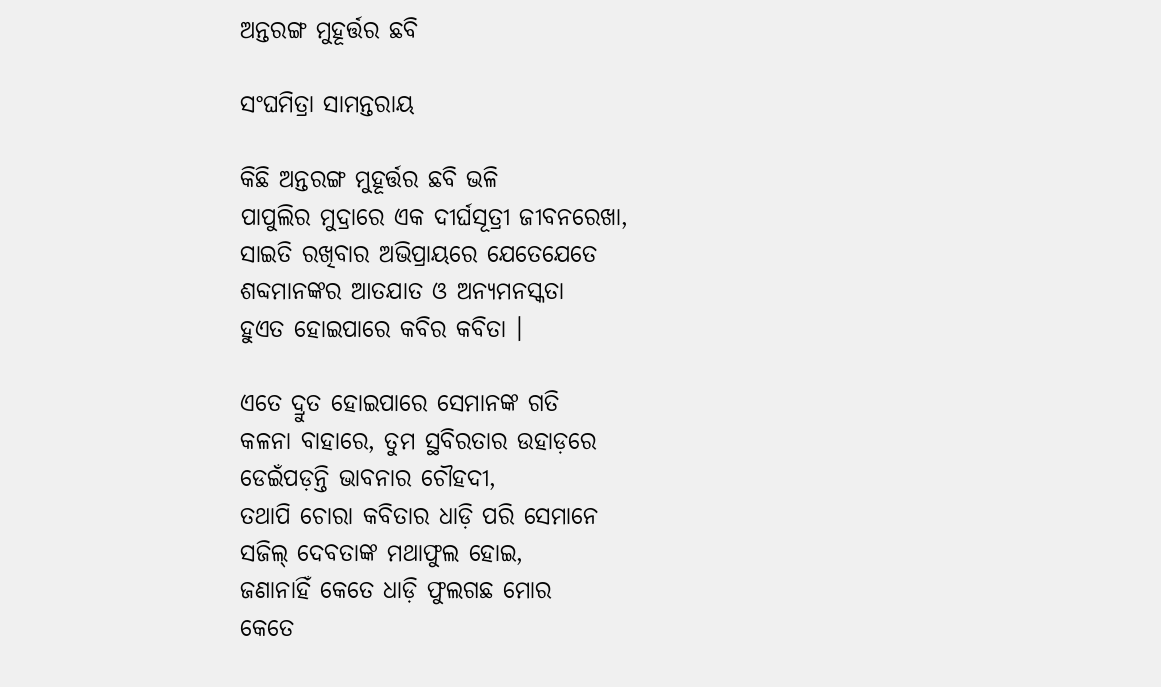ଅନ୍ତରଙ୍ଗ ମୁହୂର୍ତ୍ତର ଛବି

ସଂଘମିତ୍ରା ସାମନ୍ତରାୟ

କିଛି ଅନ୍ତରଙ୍ଗ ମୁହୂର୍ତ୍ତର ଛବି ଭଳି
ପାପୁଲିର ମୁଦ୍ରାରେ ଏକ ଦୀର୍ଘସୂତ୍ରୀ ଜୀବନରେଖା,
ସାଇତି ରଖିବାର ଅଭିପ୍ରାୟରେ ଯେତେଯେତେ
ଶବ୍ଦମାନଙ୍କର ଆତଯାତ ଓ ଅନ୍ୟମନସ୍କତା
ହୁଏତ ହୋଇପାରେ କବିର କବିତା ।

ଏତେ ଦ୍ରୁତ ହୋଇପାରେ ସେମାନଙ୍କ ଗତି
କଳନା ବାହାରେ, ତୁମ ସ୍ଥବିରତାର ଉହାଡ଼ରେ
ଡେଇଁପଡ଼ନ୍ତି ଭାବନାର ଚୌହଦୀ,
ତଥାପି ଚୋରା କବିତାର ଧାଡ଼ି ପରି ସେମାନେ
ସଜିଲ୍ ଦେବତାଙ୍କ ମଥାଫୁଲ ହୋଇ,
ଜଣାନାହିଁ କେତେ ଧାଡ଼ି ଫୁଲଗଛ ମୋର
କେତେ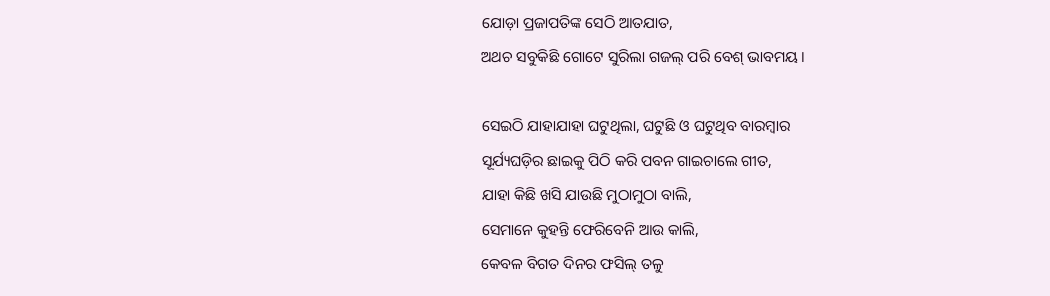ଯୋଡ଼ା ପ୍ରଜାପତିଙ୍କ ସେଠି ଆତଯାତ,
ଅଥଚ ସବୁକିଛି ଗୋଟେ ସୁରିଲା ଗଜଲ୍ ପରି ବେଶ୍ ଭାବମୟ ।

ସେଇଠି ଯାହାଯାହା ଘଟୁଥିଲା, ଘଟୁଛି ଓ ଘଟୁଥିବ ବାରମ୍ବାର
ସୂର୍ଯ୍ୟଘଡ଼ିର ଛାଇକୁ ପିଠି କରି ପବନ ଗାଇଚାଲେ ଗୀତ,
ଯାହା କିଛି ଖସି ଯାଉଛି ମୁଠାମୁଠା ବାଲି,
ସେମାନେ କୁହନ୍ତି ଫେରିବେନି ଆଉ କାଲି,
କେବଳ ବିଗତ ଦିନର ଫସିଲ୍ ତଳୁ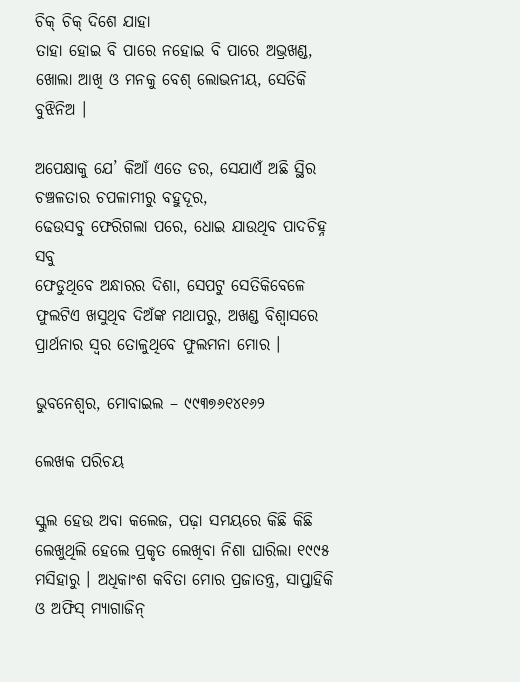ଚିକ୍ ଚିକ୍ ଦିଶେ ଯାହା
ତାହା ହୋଇ ବି ପାରେ ନହୋଇ ବି ପାରେ ଅଭ୍ରଖଣ୍ଡ,
ଖୋଲା ଆଖି ଓ ମନକୁ ବେଶ୍ ଲୋଭନୀୟ, ସେତିକି ବୁଝିନିଅ ।

ଅପେକ୍ଷାକୁ ଯେ’ କିଆଁ ଏତେ ଡର, ସେଯାଏଁ ଅଛି ସ୍ଥିର
ଚଞ୍ଚଳତାର ଚପଳାମୀରୁ ବହୁଦୂର,
ଢେଉସବୁ ଫେରିଗଲା ପରେ, ଧୋଇ ଯାଉଥିବ ପାଦଚିହ୍ନ ସବୁ
ଫେଡୁଥିବେ ଅନ୍ଧାରର ଦିଶା, ସେପଟୁ ସେତିକିବେଳେ
ଫୁଲଟିଏ ଖସୁଥିବ ଦିଅଁଙ୍କ ମଥାପରୁ, ଅଖଣ୍ଡ ବିଶ୍ଵାସରେ
ପ୍ରାର୍ଥନାର ସ୍ଵର ତୋଳୁଥିବେ ଫୁଲମନା ମୋର ।

ଭୁବନେଶ୍ଵର, ମୋବାଇଲ – ୯୯୩୭୬୧୪୧୬୨

ଲେଖକ ପରିଚୟ

ସ୍କୁଲ ହେଉ ଅବା କଲେଜ, ପଢ଼ା ସମୟରେ କିଛି କିଛି ଲେଖୁଥିଲି ହେଲେ ପ୍ରକୃତ ଲେଖିବା ନିଶା ଘାରିଲା ୧୯୯୫ ମସିହାରୁ । ଅଧିକାଂଶ କବିତା ମୋର ପ୍ରଜାତନ୍ତ୍ର, ସାପ୍ତାହିକି ଓ ଅଫିସ୍ ମ୍ୟାଗାଜିନ୍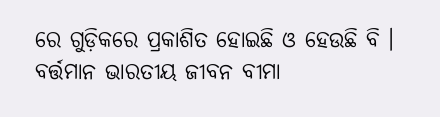ରେ ଗୁଡ଼ିକରେ ପ୍ରକାଶିତ ହୋଇଛି ଓ ହେଉଛି ବି । ବର୍ତ୍ତମାନ ଭାରତୀୟ ଜୀବନ ବୀମା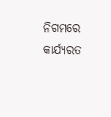ନିଗମରେ କାର୍ଯ୍ୟରତ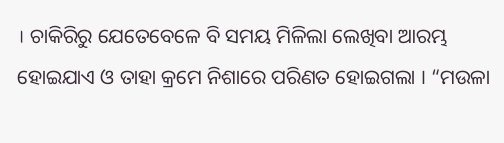। ଚାକିରିରୁ ଯେତେବେଳେ ବି ସମୟ ମିଳିଲା ଲେଖିବା ଆରମ୍ଭ ହୋଇଯାଏ ଓ ତାହା କ୍ରମେ ନିଶାରେ ପରିଣତ ହୋଇଗଲା । “ମଉଳା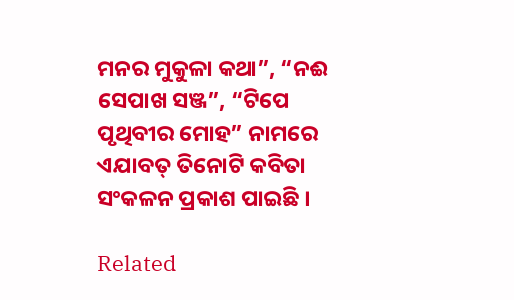ମନର ମୁକୁଳା କଥା”, “ନଈ ସେପାଖ ସଞ୍ଜ”, “ଟିପେ ପୃଥିବୀର ମୋହ” ନାମରେ ଏଯାବତ୍ ତିନୋଟି କବିତା ସଂକଳନ ପ୍ରକାଶ ପାଇଛି ।

Related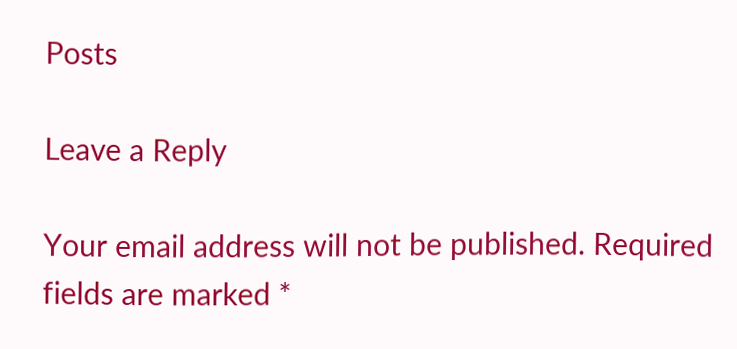Posts

Leave a Reply

Your email address will not be published. Required fields are marked *